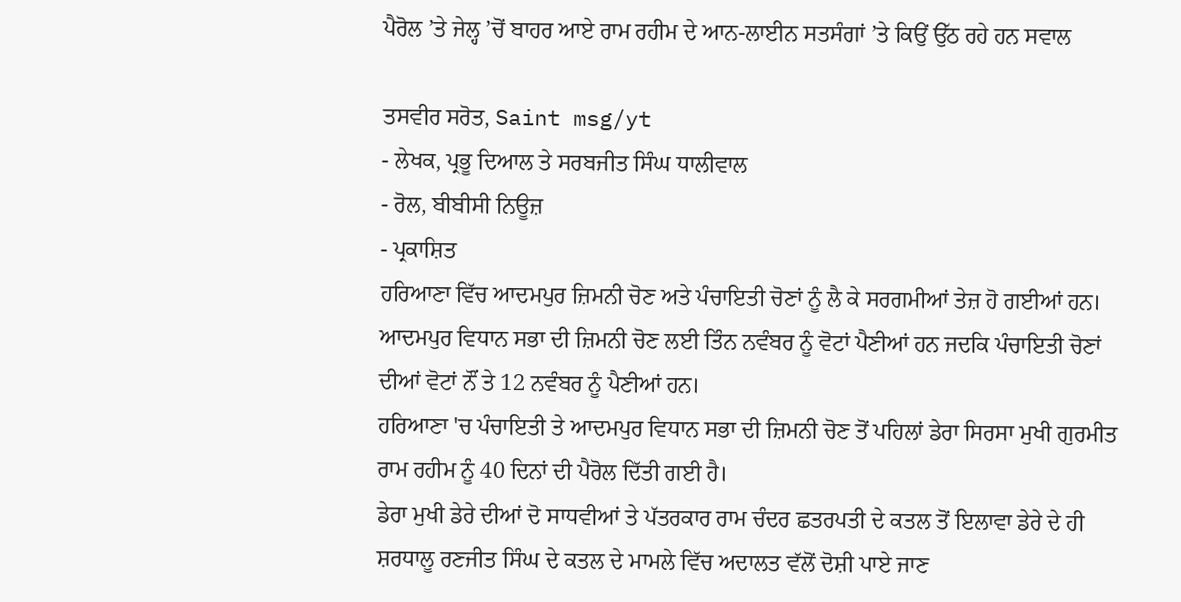ਪੈਰੋਲ ’ਤੇ ਜੇਲ੍ਹ ’ਚੋਂ ਬਾਹਰ ਆਏ ਰਾਮ ਰਹੀਮ ਦੇ ਆਨ-ਲਾਈਨ ਸਤਸੰਗਾਂ ’ਤੇ ਕਿਉਂ ਉੱਠ ਰਹੇ ਹਨ ਸਵਾਲ

ਤਸਵੀਰ ਸਰੋਤ, Saint msg/yt
- ਲੇਖਕ, ਪ੍ਰਭੂ ਦਿਆਲ ਤੇ ਸਰਬਜੀਤ ਸਿੰਘ ਧਾਲੀਵਾਲ
- ਰੋਲ, ਬੀਬੀਸੀ ਨਿਊਜ਼
- ਪ੍ਰਕਾਸ਼ਿਤ
ਹਰਿਆਣਾ ਵਿੱਚ ਆਦਮਪੁਰ ਜ਼ਿਮਨੀ ਚੋਣ ਅਤੇ ਪੰਚਾਇਤੀ ਚੋਣਾਂ ਨੂੰ ਲੈ ਕੇ ਸਰਗਮੀਆਂ ਤੇਜ਼ ਹੋ ਗਈਆਂ ਹਨ। ਆਦਮਪੁਰ ਵਿਧਾਨ ਸਭਾ ਦੀ ਜ਼ਿਮਨੀ ਚੋਣ ਲਈ ਤਿੰਨ ਨਵੰਬਰ ਨੂੰ ਵੋਟਾਂ ਪੈਣੀਆਂ ਹਨ ਜਦਕਿ ਪੰਚਾਇਤੀ ਚੋਣਾਂ ਦੀਆਂ ਵੋਟਾਂ ਨੌਂ ਤੇ 12 ਨਵੰਬਰ ਨੂੰ ਪੈਣੀਆਂ ਹਨ।
ਹਰਿਆਣਾ 'ਚ ਪੰਚਾਇਤੀ ਤੇ ਆਦਮਪੁਰ ਵਿਧਾਨ ਸਭਾ ਦੀ ਜ਼ਿਮਨੀ ਚੋਣ ਤੋਂ ਪਹਿਲਾਂ ਡੇਰਾ ਸਿਰਸਾ ਮੁਖੀ ਗੁਰਮੀਤ ਰਾਮ ਰਹੀਮ ਨੂੰ 40 ਦਿਨਾਂ ਦੀ ਪੈਰੋਲ ਦਿੱਤੀ ਗਈ ਹੈ।
ਡੇਰਾ ਮੁਖੀ ਡੇਰੇ ਦੀਆਂ ਦੋ ਸਾਧਵੀਆਂ ਤੇ ਪੱਤਰਕਾਰ ਰਾਮ ਚੰਦਰ ਛਤਰਪਤੀ ਦੇ ਕਤਲ ਤੋਂ ਇਲਾਵਾ ਡੇਰੇ ਦੇ ਹੀ ਸ਼ਰਧਾਲੂ ਰਣਜੀਤ ਸਿੰਘ ਦੇ ਕਤਲ ਦੇ ਮਾਮਲੇ ਵਿੱਚ ਅਦਾਲਤ ਵੱਲੋਂ ਦੋਸ਼ੀ ਪਾਏ ਜਾਣ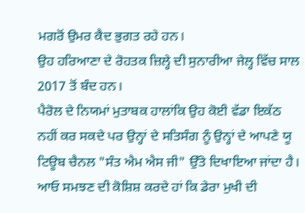ਮਗਰੋਂ ਉਮਰ ਕੈਦ ਭੁਗਤ ਰਹੇ ਹਨ।
ਉਹ ਹਰਿਆਣਾ ਦੇ ਰੋਹਤਕ ਜ਼ਿਲ੍ਹੇ ਦੀ ਸੁਨਾਰੀਆ ਜੇਲ੍ਹ ਵਿੱਚ ਸਾਲ 2017 ਤੋਂ ਬੰਦ ਹਨ।
ਪੈਰੋਲ ਦੇ ਨਿਯਮਾਂ ਮੁਤਾਬਕ ਹਾਲਾਂਕਿ ਉਹ ਕੋਈ ਵੱਡਾ ਇਕੱਠ ਨਹੀਂ ਕਰ ਸਕਦੇ ਪਰ ਉਨ੍ਹਾਂ ਦੇ ਸਤਿਸੰਗ ਨੂੰ ਉਨ੍ਹਾਂ ਦੇ ਆਪਣੇ ਯੂ ਟਿਊਬ ਚੈਨਲ "ਸੰਤ ਐਮ ਐਸ ਜੀ" ਉੱਤੇ ਦਿਖਾਇਆ ਜਾਂਦਾ ਹੈ।
ਆਓ ਸਮਝਣ ਦੀ ਕੋਸ਼ਿਸ਼ ਕਰਦੇ ਹਾਂ ਕਿ ਡੇਰਾ ਮੁਖੀ ਦੀ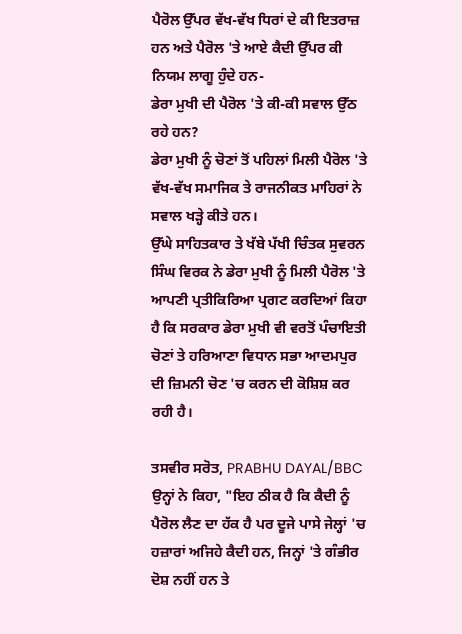ਪੈਰੋਲ ਉੱਪਰ ਵੱਖ-ਵੱਖ ਧਿਰਾਂ ਦੇ ਕੀ ਇਤਰਾਜ਼ ਹਨ ਅਤੇ ਪੈਰੋਲ 'ਤੇ ਆਏ ਕੈਦੀ ਉੱਪਰ ਕੀ ਨਿਯਮ ਲਾਗੂ ਹੁੰਦੇ ਹਨ-
ਡੇਰਾ ਮੁਖੀ ਦੀ ਪੈਰੋਲ 'ਤੇ ਕੀ-ਕੀ ਸਵਾਲ ਉੱਠ ਰਹੇ ਹਨ?
ਡੇਰਾ ਮੁਖੀ ਨੂੰ ਚੋਣਾਂ ਤੋਂ ਪਹਿਲਾਂ ਮਿਲੀ ਪੈਰੋਲ 'ਤੇ ਵੱਖ-ਵੱਖ ਸਮਾਜਿਕ ਤੇ ਰਾਜਨੀਕਤ ਮਾਹਿਰਾਂ ਨੇ ਸਵਾਲ ਖੜ੍ਹੇ ਕੀਤੇ ਹਨ।
ਉੱਘੇ ਸਾਹਿਤਕਾਰ ਤੇ ਖੱਬੇ ਪੱਖੀ ਚਿੰਤਕ ਸੁਵਰਨ ਸਿੰਘ ਵਿਰਕ ਨੇ ਡੇਰਾ ਮੁਖੀ ਨੂੰ ਮਿਲੀ ਪੈਰੋਲ 'ਤੇ ਆਪਣੀ ਪ੍ਰਤੀਕਿਰਿਆ ਪ੍ਰਗਟ ਕਰਦਿਆਂ ਕਿਹਾ ਹੈ ਕਿ ਸਰਕਾਰ ਡੇਰਾ ਮੁਖੀ ਵੀ ਵਰਤੋਂ ਪੰਚਾਇਤੀ ਚੋਣਾਂ ਤੇ ਹਰਿਆਣਾ ਵਿਧਾਨ ਸਭਾ ਆਦਮਪੁਰ ਦੀ ਜ਼ਿਮਨੀ ਚੋਣ 'ਚ ਕਰਨ ਦੀ ਕੋਸ਼ਿਸ਼ ਕਰ ਰਹੀ ਹੈ।

ਤਸਵੀਰ ਸਰੋਤ, PRABHU DAYAL/BBC
ਉਨ੍ਹਾਂ ਨੇ ਕਿਹਾ, "ਇਹ ਠੀਕ ਹੈ ਕਿ ਕੈਦੀ ਨੂੰ ਪੈਰੋਲ ਲੈਣ ਦਾ ਹੱਕ ਹੈ ਪਰ ਦੂਜੇ ਪਾਸੇ ਜੇਲ੍ਹਾਂ 'ਚ ਹਜ਼ਾਰਾਂ ਅਜਿਹੇ ਕੈਦੀ ਹਨ, ਜਿਨ੍ਹਾਂ 'ਤੇ ਗੰਭੀਰ ਦੋਸ਼ ਨਹੀਂ ਹਨ ਤੇ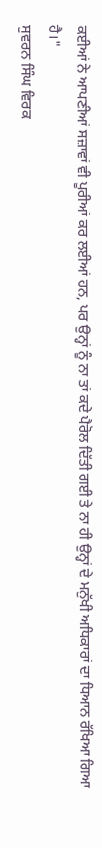ਕਈਆਂ ਨੇ ਆਪਣੀਆਂ ਸਜ਼ਾਵਾਂ ਵੀ ਪੂਰੀਆਂ ਕਰ ਲਈਆਂ ਹਨ, ਪਰ ਉਨ੍ਹਾਂ ਨੂੰ ਨਾ ਤਾਂ ਕਦੇ ਪੈਰੋਲ ਦਿੱਤੀ ਗਈ ਤੇ ਨਾ ਹੀ ਉਨ੍ਹਾਂ ਦੇ ਮਨੁੱਖੀ ਅਧਿਕਾਰਾਂ ਦਾ ਧਿਆਨ ਰੱਖਿਆ ਗਿਆ ਹੈ।"
ਸੁਵਰਨ ਸਿੰਘ ਵਿਰਕ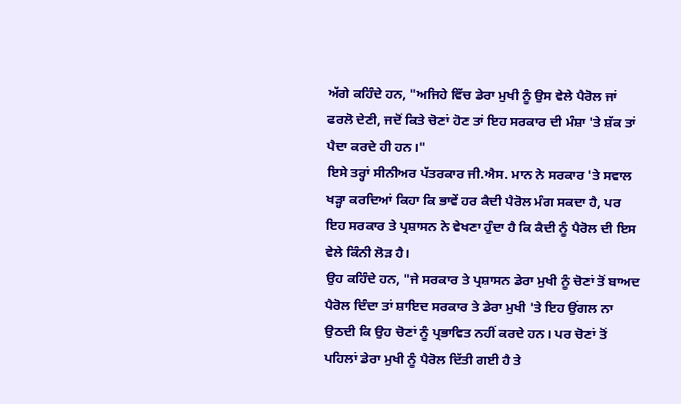ਅੱਗੇ ਕਹਿੰਦੇ ਹਨ, "ਅਜਿਹੇ ਵਿੱਚ ਡੇਰਾ ਮੁਖੀ ਨੂੰ ਉਸ ਵੇਲੇ ਪੈਰੋਲ ਜਾਂ ਫਰਲੋ ਦੇਣੀ, ਜਦੋਂ ਕਿਤੇ ਚੋਣਾਂ ਹੋਣ ਤਾਂ ਇਹ ਸਰਕਾਰ ਦੀ ਮੰਸ਼ਾ 'ਤੇ ਸ਼ੱਕ ਤਾਂ ਪੈਦਾ ਕਰਦੇ ਹੀ ਹਨ।"
ਇਸੇ ਤਰ੍ਹਾਂ ਸੀਨੀਅਰ ਪੱਤਰਕਾਰ ਜੀ.ਐਸ. ਮਾਨ ਨੇ ਸਰਕਾਰ 'ਤੇ ਸਵਾਲ ਖੜ੍ਹਾ ਕਰਦਿਆਂ ਕਿਹਾ ਕਿ ਭਾਵੇਂ ਹਰ ਕੈਦੀ ਪੈਰੋਲ ਮੰਗ ਸਕਦਾ ਹੈ, ਪਰ ਇਹ ਸਰਕਾਰ ਤੇ ਪ੍ਰਸ਼ਾਸਨ ਨੇ ਵੇਖਣਾ ਹੁੰਦਾ ਹੈ ਕਿ ਕੈਦੀ ਨੂੰ ਪੈਰੋਲ ਦੀ ਇਸ ਵੇਲੇ ਕਿੰਨੀ ਲੋੜ ਹੈ।
ਉਹ ਕਹਿੰਦੇ ਹਨ, "ਜੇ ਸਰਕਾਰ ਤੇ ਪ੍ਰਸ਼ਾਸਨ ਡੇਰਾ ਮੁਖੀ ਨੂੰ ਚੋਣਾਂ ਤੋਂ ਬਾਅਦ ਪੈਰੋਲ ਦਿੰਦਾ ਤਾਂ ਸ਼ਾਇਦ ਸਰਕਾਰ ਤੇ ਡੇਰਾ ਮੁਖੀ 'ਤੇ ਇਹ ਉਂਗਲ ਨਾ ਉਠਦੀ ਕਿ ਉਹ ਚੋਣਾਂ ਨੂੰ ਪ੍ਰਭਾਵਿਤ ਨਹੀਂ ਕਰਦੇ ਹਨ। ਪਰ ਚੋਣਾਂ ਤੋਂ ਪਹਿਲਾਂ ਡੇਰਾ ਮੁਖੀ ਨੂੰ ਪੈਰੋਲ ਦਿੱਤੀ ਗਈ ਹੈ ਤੇ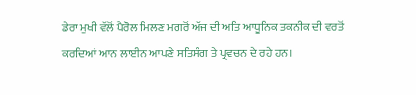ਡੇਰਾ ਮੁਖੀ ਵੱਲੋਂ ਪੈਰੋਲ ਮਿਲਣ ਮਗਰੋਂ ਅੱਜ ਦੀ ਅਤਿ ਆਧੂਨਿਕ ਤਕਨੀਕ ਦੀ ਵਰਤੋਂ ਕਰਦਿਆਂ ਆਨ ਲਾਈਨ ਆਪਣੇ ਸਤਿਸੰਗ ਤੇ ਪ੍ਰਵਚਨ ਦੇ ਰਹੇ ਹਨ।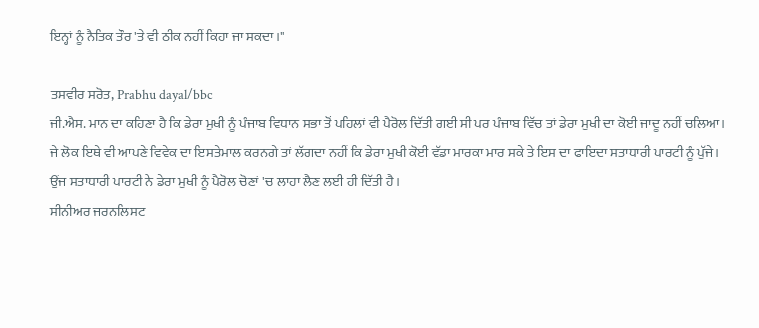ਇਨ੍ਹਾਂ ਨੂੰ ਨੈਤਿਕ ਤੌਰ 'ਤੇ ਵੀ ਠੀਕ ਨਹੀਂ ਕਿਹਾ ਜਾ ਸਕਦਾ।"

ਤਸਵੀਰ ਸਰੋਤ, Prabhu dayal/bbc
ਜੀ.ਐਸ. ਮਾਨ ਦਾ ਕਹਿਣਾ ਹੈ ਕਿ ਡੇਰਾ ਮੁਖੀ ਨੂੰ ਪੰਜਾਬ ਵਿਧਾਨ ਸਭਾ ਤੋਂ ਪਹਿਲਾਂ ਵੀ ਪੈਰੋਲ ਦਿੱਤੀ ਗਈ ਸੀ ਪਰ ਪੰਜਾਬ ਵਿੱਚ ਤਾਂ ਡੇਰਾ ਮੁਖੀ ਦਾ ਕੋਈ ਜਾਦੂ ਨਹੀਂ ਚਲਿਆ। ਜੇ ਲੋਕ ਇਥੇ ਵੀ ਆਪਣੇ ਵਿਵੇਕ ਦਾ ਇਸਤੇਮਾਲ ਕਰਨਗੇ ਤਾਂ ਲੱਗਦਾ ਨਹੀਂ ਕਿ ਡੇਰਾ ਮੁਖੀ ਕੋਈ ਵੱਡਾ ਮਾਰਕਾ ਮਾਰ ਸਕੇ ਤੇ ਇਸ ਦਾ ਫਾਇਦਾ ਸਤਾਧਾਰੀ ਪਾਰਟੀ ਨੂੰ ਪੁੱਜੇ। ਉਂਜ ਸਤਾਧਾਰੀ ਪਾਰਟੀ ਨੇ ਡੇਰਾ ਮੁਖੀ ਨੂੰ ਪੈਰੋਲ ਚੋਣਾਂ 'ਚ ਲਾਹਾ ਲੈਣ ਲਈ ਹੀ ਦਿੱਤੀ ਹੈ।
ਸੀਨੀਅਰ ਜਰਨਲਿਸਟ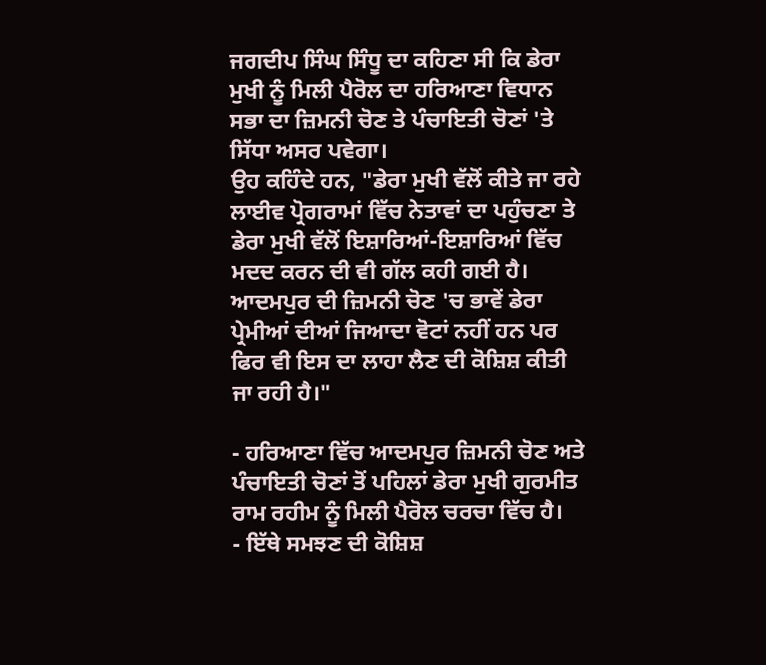ਜਗਦੀਪ ਸਿੰਘ ਸਿੰਧੂ ਦਾ ਕਹਿਣਾ ਸੀ ਕਿ ਡੇਰਾ ਮੁਖੀ ਨੂੰ ਮਿਲੀ ਪੈਰੋਲ ਦਾ ਹਰਿਆਣਾ ਵਿਧਾਨ ਸਭਾ ਦਾ ਜ਼ਿਮਨੀ ਚੋਣ ਤੇ ਪੰਚਾਇਤੀ ਚੋਣਾਂ 'ਤੇ ਸਿੱਧਾ ਅਸਰ ਪਵੇਗਾ।
ਉਹ ਕਹਿੰਦੇ ਹਨ, "ਡੇਰਾ ਮੁਖੀ ਵੱਲੋਂ ਕੀਤੇ ਜਾ ਰਹੇ ਲਾਈਵ ਪ੍ਰੋਗਰਾਮਾਂ ਵਿੱਚ ਨੇਤਾਵਾਂ ਦਾ ਪਹੁੰਚਣਾ ਤੇ ਡੇਰਾ ਮੁਖੀ ਵੱਲੋਂ ਇਸ਼ਾਰਿਆਂ-ਇਸ਼ਾਰਿਆਂ ਵਿੱਚ ਮਦਦ ਕਰਨ ਦੀ ਵੀ ਗੱਲ ਕਹੀ ਗਈ ਹੈ। ਆਦਮਪੁਰ ਦੀ ਜ਼ਿਮਨੀ ਚੋਣ 'ਚ ਭਾਵੇਂ ਡੇਰਾ ਪ੍ਰੇਮੀਆਂ ਦੀਆਂ ਜਿਆਦਾ ਵੋਟਾਂ ਨਹੀਂ ਹਨ ਪਰ ਫਿਰ ਵੀ ਇਸ ਦਾ ਲਾਹਾ ਲੈਣ ਦੀ ਕੋਸ਼ਿਸ਼ ਕੀਤੀ ਜਾ ਰਹੀ ਹੈ।"

- ਹਰਿਆਣਾ ਵਿੱਚ ਆਦਮਪੁਰ ਜ਼ਿਮਨੀ ਚੋਣ ਅਤੇ ਪੰਚਾਇਤੀ ਚੋਣਾਂ ਤੋਂ ਪਹਿਲਾਂ ਡੇਰਾ ਮੁਖੀ ਗੁਰਮੀਤ ਰਾਮ ਰਹੀਮ ਨੂੰ ਮਿਲੀ ਪੈਰੋਲ ਚਰਚਾ ਵਿੱਚ ਹੈ।
- ਇੱਥੇ ਸਮਝਣ ਦੀ ਕੋਸ਼ਿਸ਼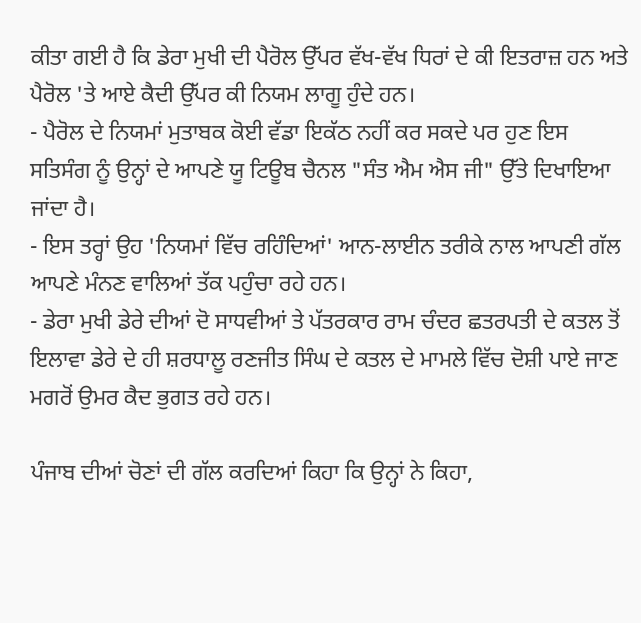ਕੀਤਾ ਗਈ ਹੈ ਕਿ ਡੇਰਾ ਮੁਖੀ ਦੀ ਪੈਰੋਲ ਉੱਪਰ ਵੱਖ-ਵੱਖ ਧਿਰਾਂ ਦੇ ਕੀ ਇਤਰਾਜ਼ ਹਨ ਅਤੇ ਪੈਰੋਲ 'ਤੇ ਆਏ ਕੈਦੀ ਉੱਪਰ ਕੀ ਨਿਯਮ ਲਾਗੂ ਹੁੰਦੇ ਹਨ।
- ਪੈਰੋਲ ਦੇ ਨਿਯਮਾਂ ਮੁਤਾਬਕ ਕੋਈ ਵੱਡਾ ਇਕੱਠ ਨਹੀਂ ਕਰ ਸਕਦੇ ਪਰ ਹੁਣ ਇਸ ਸਤਿਸੰਗ ਨੂੰ ਉਨ੍ਹਾਂ ਦੇ ਆਪਣੇ ਯੂ ਟਿਊਬ ਚੈਨਲ "ਸੰਤ ਐਮ ਐਸ ਜੀ" ਉੱਤੇ ਦਿਖਾਇਆ ਜਾਂਦਾ ਹੈ।
- ਇਸ ਤਰ੍ਹਾਂ ਉਹ 'ਨਿਯਮਾਂ ਵਿੱਚ ਰਹਿੰਦਿਆਂ' ਆਨ-ਲਾਈਨ ਤਰੀਕੇ ਨਾਲ ਆਪਣੀ ਗੱਲ ਆਪਣੇ ਮੰਨਣ ਵਾਲਿਆਂ ਤੱਕ ਪਹੁੰਚਾ ਰਹੇ ਹਨ।
- ਡੇਰਾ ਮੁਖੀ ਡੇਰੇ ਦੀਆਂ ਦੋ ਸਾਧਵੀਆਂ ਤੇ ਪੱਤਰਕਾਰ ਰਾਮ ਚੰਦਰ ਛਤਰਪਤੀ ਦੇ ਕਤਲ ਤੋਂ ਇਲਾਵਾ ਡੇਰੇ ਦੇ ਹੀ ਸ਼ਰਧਾਲੂ ਰਣਜੀਤ ਸਿੰਘ ਦੇ ਕਤਲ ਦੇ ਮਾਮਲੇ ਵਿੱਚ ਦੋਸ਼ੀ ਪਾਏ ਜਾਣ ਮਗਰੋਂ ਉਮਰ ਕੈਦ ਭੁਗਤ ਰਹੇ ਹਨ।

ਪੰਜਾਬ ਦੀਆਂ ਚੋਣਾਂ ਦੀ ਗੱਲ ਕਰਦਿਆਂ ਕਿਹਾ ਕਿ ਉਨ੍ਹਾਂ ਨੇ ਕਿਹਾ,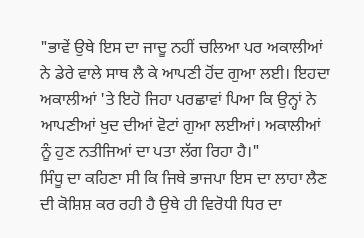"ਭਾਵੇਂ ਉਥੇ ਇਸ ਦਾ ਜਾਦੂ ਨਹੀਂ ਚਲਿਆ ਪਰ ਅਕਾਲੀਆਂ ਨੇ ਡੇਰੇ ਵਾਲੇ ਸਾਥ ਲੈ ਕੇ ਆਪਣੀ ਹੋਂਦ ਗੁਆ ਲਈ। ਇਹਦਾ ਅਕਾਲੀਆਂ 'ਤੇ ਇਹੋ ਜਿਹਾ ਪਰਛਾਵਾਂ ਪਿਆ ਕਿ ਉਨ੍ਹਾਂ ਨੇ ਆਪਣੀਆਂ ਖੁਦ ਦੀਆਂ ਵੋਟਾਂ ਗੁਆ ਲਈਆਂ। ਅਕਾਲੀਆਂ ਨੂੰ ਹੁਣ ਨਤੀਜਿਆਂ ਦਾ ਪਤਾ ਲੱਗ ਰਿਹਾ ਹੈ।"
ਸਿੰਧੂ ਦਾ ਕਹਿਣਾ ਸੀ ਕਿ ਜਿਥੇ ਭਾਜਪਾ ਇਸ ਦਾ ਲਾਹਾ ਲੈਣ ਦੀ ਕੋਸ਼ਿਸ਼ ਕਰ ਰਹੀ ਹੈ ਉਥੇ ਹੀ ਵਿਰੋਧੀ ਧਿਰ ਦਾ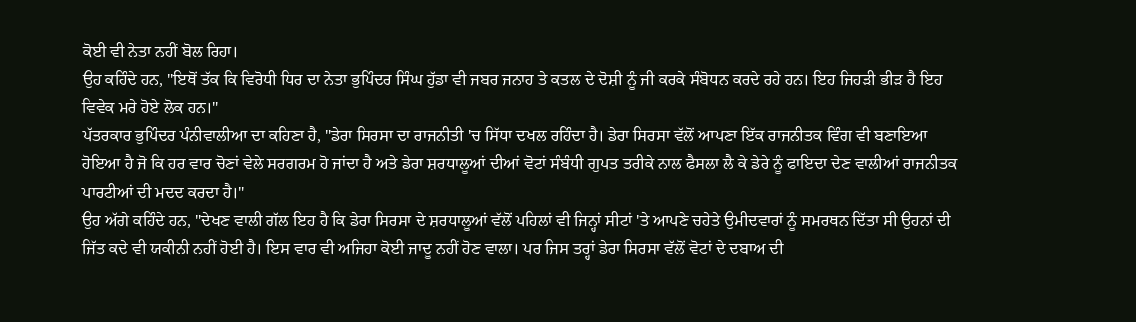ਕੋਈ ਵੀ ਨੇਤਾ ਨਹੀਂ ਬੋਲ ਰਿਹਾ।
ਉਹ ਕਹਿੰਦੇ ਹਨ, "ਇਥੋਂ ਤੱਕ ਕਿ ਵਿਰੋਧੀ ਧਿਰ ਦਾ ਨੇਤਾ ਭੁਪਿੰਦਰ ਸਿੰਘ ਹੁੱਡਾ ਵੀ ਜਬਰ ਜਨਾਹ ਤੇ ਕਤਲ ਦੇ ਦੋਸ਼ੀ ਨੂੰ ਜੀ ਕਰਕੇ ਸੰਬੋਧਨ ਕਰਦੇ ਰਹੇ ਹਨ। ਇਹ ਜਿਹੜੀ ਭੀੜ ਹੈ ਇਹ ਵਿਵੇਕ ਮਰੇ ਹੋਏ ਲੋਕ ਹਨ।"
ਪੱਤਰਕਾਰ ਭੁਪਿੰਦਰ ਪੰਨੀਵਾਲੀਆ ਦਾ ਕਹਿਣਾ ਹੈ, "ਡੇਰਾ ਸਿਰਸਾ ਦਾ ਰਾਜਨੀਤੀ 'ਚ ਸਿੱਧਾ ਦਖਲ ਰਹਿੰਦਾ ਹੈ। ਡੇਰਾ ਸਿਰਸਾ ਵੱਲੋਂ ਆਪਣਾ ਇੱਕ ਰਾਜਨੀਤਕ ਵਿੰਗ ਵੀ ਬਣਾਇਆ ਹੋਇਆ ਹੈ ਜੋ ਕਿ ਹਰ ਵਾਰ ਚੋਣਾਂ ਵੇਲੇ ਸਰਗਰਮ ਹੋ ਜਾਂਦਾ ਹੈ ਅਤੇ ਡੇਰਾ ਸ਼ਰਧਾਲੂਆਂ ਦੀਆਂ ਵੋਟਾਂ ਸੰਬੰਧੀ ਗੁਪਤ ਤਰੀਕੇ ਨਾਲ ਫੈਸਲਾ ਲੈ ਕੇ ਡੇਰੇ ਨੂੰ ਫਾਇਦਾ ਦੇਣ ਵਾਲੀਆਂ ਰਾਜਨੀਤਕ ਪਾਰਟੀਆਂ ਦੀ ਮਦਦ ਕਰਦਾ ਹੈ।"
ਉਹ ਅੱਗੇ ਕਹਿੰਦੇ ਹਨ, "ਦੇਖਣ ਵਾਲੀ ਗੱਲ ਇਹ ਹੈ ਕਿ ਡੇਰਾ ਸਿਰਸਾ ਦੇ ਸ਼ਰਧਾਲੂਆਂ ਵੱਲੋਂ ਪਹਿਲਾਂ ਵੀ ਜਿਨ੍ਹਾਂ ਸੀਟਾਂ 'ਤੇ ਆਪਣੇ ਚਹੇਤੇ ਉਮੀਦਵਾਰਾਂ ਨੂੰ ਸਮਰਥਨ ਦਿੱਤਾ ਸੀ ਉਹਨਾਂ ਦੀ ਜਿੱਤ ਕਦੇ ਵੀ ਯਕੀਨੀ ਨਹੀਂ ਹੋਈ ਹੈ। ਇਸ ਵਾਰ ਵੀ ਅਜਿਹਾ ਕੋਈ ਜਾਦੂ ਨਹੀਂ ਹੋਣ ਵਾਲਾ। ਪਰ ਜਿਸ ਤਰ੍ਹਾਂ ਡੇਰਾ ਸਿਰਸਾ ਵੱਲੋਂ ਵੋਟਾਂ ਦੇ ਦਬਾਅ ਦੀ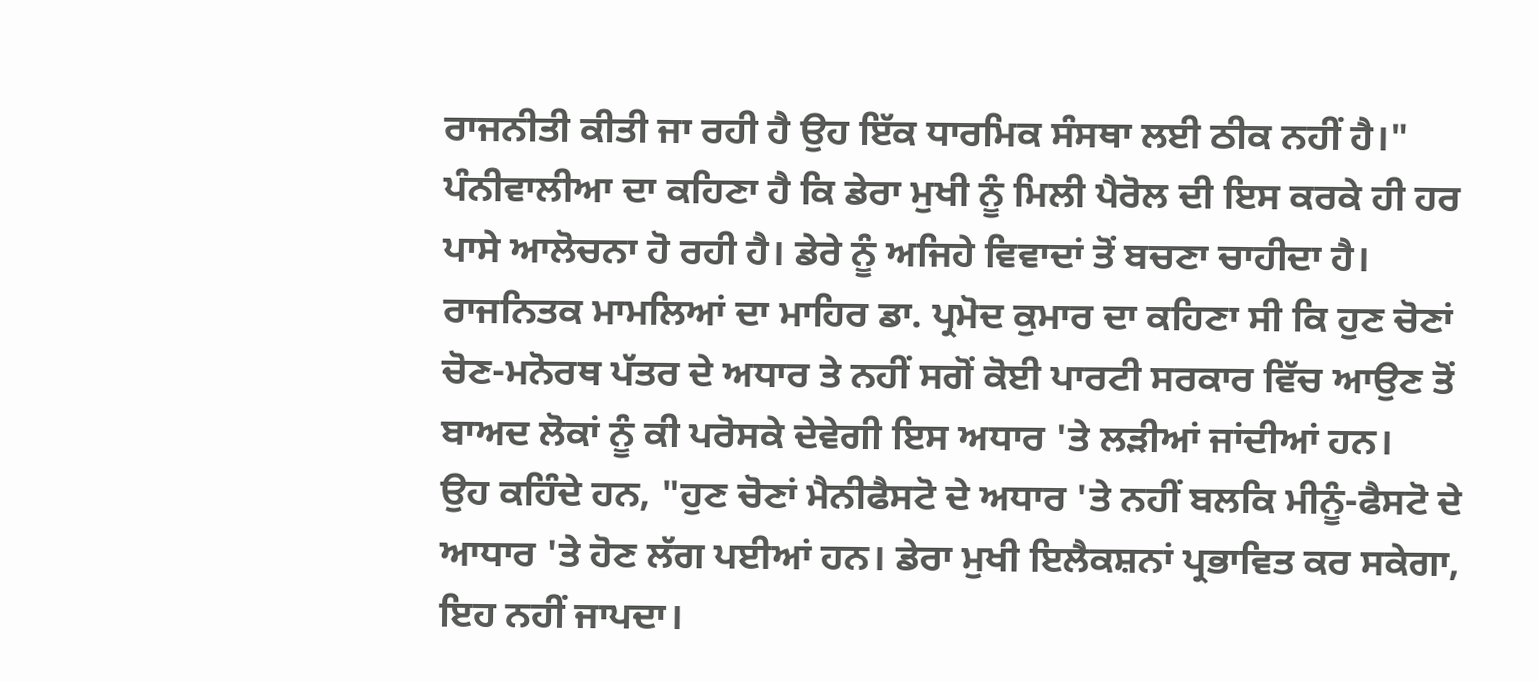ਰਾਜਨੀਤੀ ਕੀਤੀ ਜਾ ਰਹੀ ਹੈ ਉਹ ਇੱਕ ਧਾਰਮਿਕ ਸੰਸਥਾ ਲਈ ਠੀਕ ਨਹੀਂ ਹੈ।"
ਪੰਨੀਵਾਲੀਆ ਦਾ ਕਹਿਣਾ ਹੈ ਕਿ ਡੇਰਾ ਮੁਖੀ ਨੂੰ ਮਿਲੀ ਪੈਰੋਲ ਦੀ ਇਸ ਕਰਕੇ ਹੀ ਹਰ ਪਾਸੇ ਆਲੋਚਨਾ ਹੋ ਰਹੀ ਹੈ। ਡੇਰੇ ਨੂੰ ਅਜਿਹੇ ਵਿਵਾਦਾਂ ਤੋਂ ਬਚਣਾ ਚਾਹੀਦਾ ਹੈ।
ਰਾਜਨਿਤਕ ਮਾਮਲਿਆਂ ਦਾ ਮਾਹਿਰ ਡਾ. ਪ੍ਰਮੋਦ ਕੁਮਾਰ ਦਾ ਕਹਿਣਾ ਸੀ ਕਿ ਹੁਣ ਚੋਣਾਂ ਚੋਣ-ਮਨੋਰਥ ਪੱਤਰ ਦੇ ਅਧਾਰ ਤੇ ਨਹੀਂ ਸਗੋਂ ਕੋਈ ਪਾਰਟੀ ਸਰਕਾਰ ਵਿੱਚ ਆਉਣ ਤੋਂ ਬਾਅਦ ਲੋਕਾਂ ਨੂੰ ਕੀ ਪਰੋਸਕੇ ਦੇਵੇਗੀ ਇਸ ਅਧਾਰ 'ਤੇ ਲੜੀਆਂ ਜਾਂਦੀਆਂ ਹਨ।
ਉਹ ਕਹਿੰਦੇ ਹਨ, "ਹੁਣ ਚੋਣਾਂ ਮੈਨੀਫੈਸਟੋ ਦੇ ਅਧਾਰ 'ਤੇ ਨਹੀਂ ਬਲਕਿ ਮੀਨੂੰ-ਫੈਸਟੋ ਦੇ ਆਧਾਰ 'ਤੇ ਹੋਣ ਲੱਗ ਪਈਆਂ ਹਨ। ਡੇਰਾ ਮੁਖੀ ਇਲੈਕਸ਼ਨਾਂ ਪ੍ਰਭਾਵਿਤ ਕਰ ਸਕੇਗਾ, ਇਹ ਨਹੀਂ ਜਾਪਦਾ।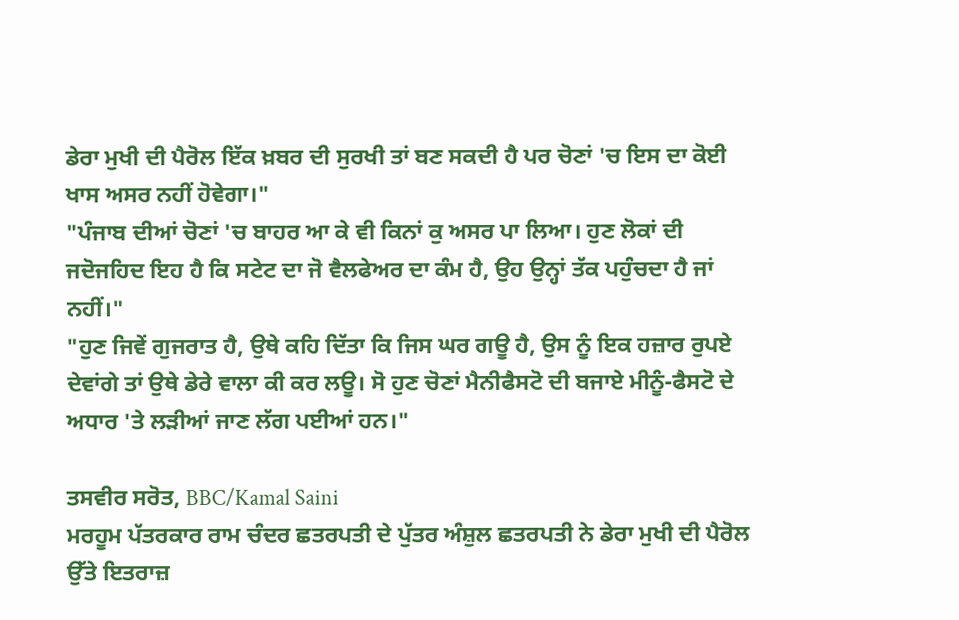ਡੇਰਾ ਮੁਖੀ ਦੀ ਪੈਰੋਲ ਇੱਕ ਖ਼ਬਰ ਦੀ ਸੁਰਖੀ ਤਾਂ ਬਣ ਸਕਦੀ ਹੈ ਪਰ ਚੋਣਾਂ 'ਚ ਇਸ ਦਾ ਕੋਈ ਖਾਸ ਅਸਰ ਨਹੀਂ ਹੋਵੇਗਾ।"
"ਪੰਜਾਬ ਦੀਆਂ ਚੋਣਾਂ 'ਚ ਬਾਹਰ ਆ ਕੇ ਵੀ ਕਿਨਾਂ ਕੁ ਅਸਰ ਪਾ ਲਿਆ। ਹੁਣ ਲੋਕਾਂ ਦੀ ਜਦੋਜਹਿਦ ਇਹ ਹੈ ਕਿ ਸਟੇਟ ਦਾ ਜੋ ਵੈਲਫੇਅਰ ਦਾ ਕੰਮ ਹੈ, ਉਹ ਉਨ੍ਹਾਂ ਤੱਕ ਪਹੁੰਚਦਾ ਹੈ ਜਾਂ ਨਹੀਂ।"
"ਹੁਣ ਜਿਵੇਂ ਗੁਜਰਾਤ ਹੈ, ਉਥੇ ਕਹਿ ਦਿੱਤਾ ਕਿ ਜਿਸ ਘਰ ਗਊ ਹੈ, ਉਸ ਨੂੰ ਇਕ ਹਜ਼ਾਰ ਰੁਪਏ ਦੇਵਾਂਗੇ ਤਾਂ ਉਥੇ ਡੇਰੇ ਵਾਲਾ ਕੀ ਕਰ ਲਊ। ਸੋ ਹੁਣ ਚੋਣਾਂ ਮੈਨੀਫੈਸਟੋ ਦੀ ਬਜਾਏ ਮੀਨੂੰ-ਫੈਸਟੋ ਦੇ ਅਧਾਰ 'ਤੇ ਲੜੀਆਂ ਜਾਣ ਲੱਗ ਪਈਆਂ ਹਨ।"

ਤਸਵੀਰ ਸਰੋਤ, BBC/Kamal Saini
ਮਰਹੂਮ ਪੱਤਰਕਾਰ ਰਾਮ ਚੰਦਰ ਛਤਰਪਤੀ ਦੇ ਪੁੱਤਰ ਅੰਸ਼ੁਲ ਛਤਰਪਤੀ ਨੇ ਡੇਰਾ ਮੁਖੀ ਦੀ ਪੈਰੋਲ ਉੱਤੇ ਇਤਰਾਜ਼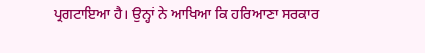ਪ੍ਰਗਟਾਇਆ ਹੈ। ਉਨ੍ਹਾਂ ਨੇ ਆਖਿਆ ਕਿ ਹਰਿਆਣਾ ਸਰਕਾਰ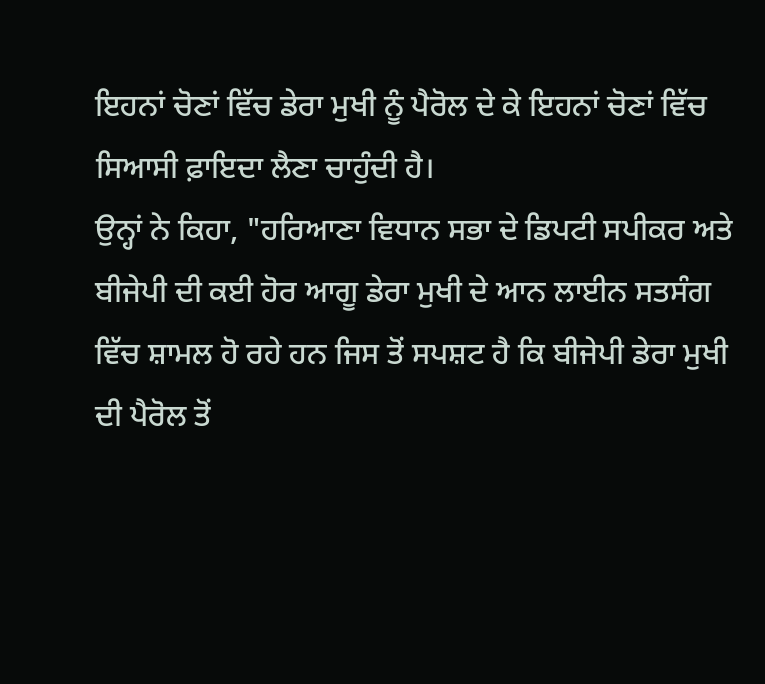ਇਹਨਾਂ ਚੋਣਾਂ ਵਿੱਚ ਡੇਰਾ ਮੁਖੀ ਨੂੰ ਪੈਰੋਲ ਦੇ ਕੇ ਇਹਨਾਂ ਚੋਣਾਂ ਵਿੱਚ ਸਿਆਸੀ ਫ਼ਾਇਦਾ ਲੈਣਾ ਚਾਹੁੰਦੀ ਹੈ।
ਉਨ੍ਹਾਂ ਨੇ ਕਿਹਾ, "ਹਰਿਆਣਾ ਵਿਧਾਨ ਸਭਾ ਦੇ ਡਿਪਟੀ ਸਪੀਕਰ ਅਤੇ ਬੀਜੇਪੀ ਦੀ ਕਈ ਹੋਰ ਆਗੂ ਡੇਰਾ ਮੁਖੀ ਦੇ ਆਨ ਲਾਈਨ ਸਤਸੰਗ ਵਿੱਚ ਸ਼ਾਮਲ ਹੋ ਰਹੇ ਹਨ ਜਿਸ ਤੋਂ ਸਪਸ਼ਟ ਹੈ ਕਿ ਬੀਜੇਪੀ ਡੇਰਾ ਮੁਖੀ ਦੀ ਪੈਰੋਲ ਤੋਂ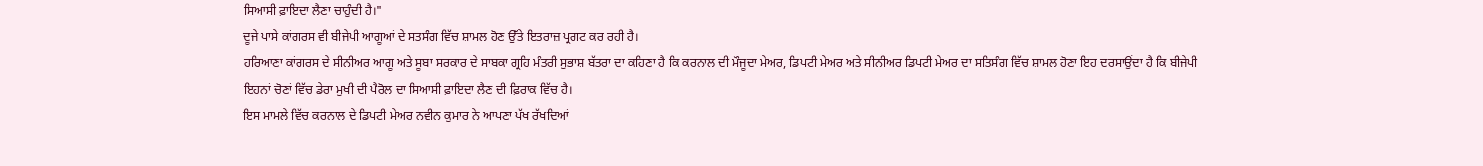ਸਿਆਸੀ ਫ਼ਾਇਦਾ ਲੈਣਾ ਚਾਹੁੰਦੀ ਹੈ।"
ਦੂਜੇ ਪਾਸੇ ਕਾਂਗਰਸ ਵੀ ਬੀਜੇਪੀ ਆਗੂਆਂ ਦੇ ਸਤਸੰਗ ਵਿੱਚ ਸ਼ਾਮਲ ਹੋਣ ਉੱਤੇ ਇਤਰਾਜ਼ ਪ੍ਰਗਟ ਕਰ ਰਹੀ ਹੈ।
ਹਰਿਆਣਾ ਕਾਂਗਰਸ ਦੇ ਸੀਨੀਅਰ ਆਗੂ ਅਤੇ ਸੂਬਾ ਸਰਕਾਰ ਦੇ ਸਾਬਕਾ ਗ੍ਰਹਿ ਮੰਤਰੀ ਸੁਭਾਸ਼ ਬੱਤਰਾ ਦਾ ਕਹਿਣਾ ਹੈ ਕਿ ਕਰਨਾਲ ਦੀ ਮੌਜੂਦਾ ਮੇਅਰ, ਡਿਪਟੀ ਮੇਅਰ ਅਤੇ ਸੀਨੀਅਰ ਡਿਪਟੀ ਮੇਅਰ ਦਾ ਸਤਿਸੰਗ ਵਿੱਚ ਸ਼ਾਮਲ ਹੋਣਾ ਇਹ ਦਰਸਾਉਂਦਾ ਹੈ ਕਿ ਬੀਜੇਪੀ ਇਹਨਾਂ ਚੋਣਾਂ ਵਿੱਚ ਡੇਰਾ ਮੁਖੀ ਦੀ ਪੈਰੋਲ ਦਾ ਸਿਆਸੀ ਫ਼ਾਇਦਾ ਲੈਣ ਦੀ ਫ਼ਿਰਾਕ ਵਿੱਚ ਹੈ।
ਇਸ ਮਾਮਲੇ ਵਿੱਚ ਕਰਨਾਲ ਦੇ ਡਿਪਟੀ ਮੇਅਰ ਨਵੀਨ ਕੁਮਾਰ ਨੇ ਆਪਣਾ ਪੱਖ ਰੱਖਦਿਆਂ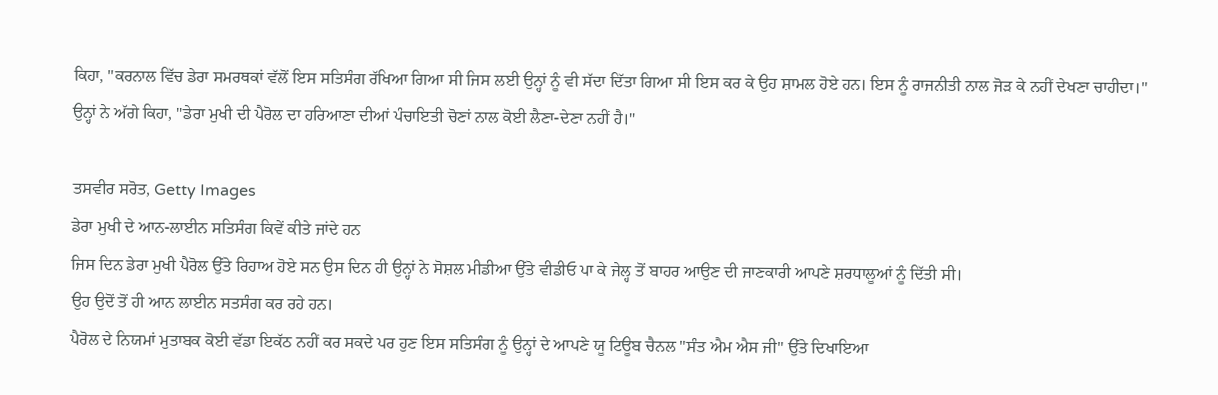ਕਿਹਾ, "ਕਰਨਾਲ ਵਿੱਚ ਡੇਰਾ ਸਮਰਥਕਾਂ ਵੱਲੋਂ ਇਸ ਸਤਿਸੰਗ ਰੱਖਿਆ ਗਿਆ ਸੀ ਜਿਸ ਲਈ ਉਨ੍ਹਾਂ ਨੂੰ ਵੀ ਸੱਦਾ ਦਿੱਤਾ ਗਿਆ ਸੀ ਇਸ ਕਰ ਕੇ ਉਹ ਸ਼ਾਮਲ ਹੋਏ ਹਨ। ਇਸ ਨੂੰ ਰਾਜਨੀਤੀ ਨਾਲ ਜੋੜ ਕੇ ਨਹੀਂ ਦੇਖਣਾ ਚਾਹੀਦਾ।"
ਉਨ੍ਹਾਂ ਨੇ ਅੱਗੇ ਕਿਹਾ, "ਡੇਰਾ ਮੁਖੀ ਦੀ ਪੈਰੋਲ ਦਾ ਹਰਿਆਣਾ ਦੀਆਂ ਪੰਚਾਇਤੀ ਚੋਣਾਂ ਨਾਲ ਕੋਈ ਲੈਣਾ-ਦੇਣਾ ਨਹੀਂ ਹੈ।"

ਤਸਵੀਰ ਸਰੋਤ, Getty Images
ਡੇਰਾ ਮੁਖੀ ਦੇ ਆਨ-ਲਾਈਨ ਸਤਿਸੰਗ ਕਿਵੇਂ ਕੀਤੇ ਜਾਂਦੇ ਹਨ
ਜਿਸ ਦਿਨ ਡੇਰਾ ਮੁਖੀ ਪੈਰੋਲ ਉੱਤੇ ਰਿਹਾਅ ਹੋਏ ਸਨ ਉਸ ਦਿਨ ਹੀ ਉਨ੍ਹਾਂ ਨੇ ਸੋਸ਼ਲ ਮੀਡੀਆ ਉੱਤੇ ਵੀਡੀਓ ਪਾ ਕੇ ਜੇਲ੍ਹ ਤੋਂ ਬਾਹਰ ਆਉਣ ਦੀ ਜਾਣਕਾਰੀ ਆਪਣੇ ਸ਼ਰਧਾਲੂਆਂ ਨੂੰ ਦਿੱਤੀ ਸੀ।
ਉਹ ਉਦੋਂ ਤੋਂ ਹੀ ਆਨ ਲਾਈਨ ਸਤਸੰਗ ਕਰ ਰਹੇ ਹਨ।
ਪੈਰੋਲ ਦੇ ਨਿਯਮਾਂ ਮੁਤਾਬਕ ਕੋਈ ਵੱਡਾ ਇਕੱਠ ਨਹੀਂ ਕਰ ਸਕਦੇ ਪਰ ਹੁਣ ਇਸ ਸਤਿਸੰਗ ਨੂੰ ਉਨ੍ਹਾਂ ਦੇ ਆਪਣੇ ਯੂ ਟਿਊਬ ਚੈਨਲ "ਸੰਤ ਐਮ ਐਸ ਜੀ" ਉੱਤੇ ਦਿਖਾਇਆ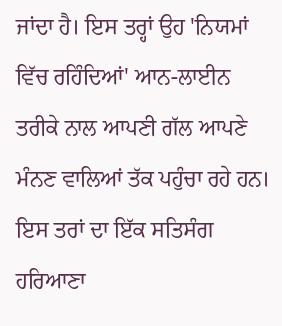ਜਾਂਦਾ ਹੈ। ਇਸ ਤਰ੍ਹਾਂ ਉਹ 'ਨਿਯਮਾਂ ਵਿੱਚ ਰਹਿੰਦਿਆਂ' ਆਨ-ਲਾਈਨ ਤਰੀਕੇ ਨਾਲ ਆਪਣੀ ਗੱਲ ਆਪਣੇ ਮੰਨਣ ਵਾਲਿਆਂ ਤੱਕ ਪਹੁੰਚਾ ਰਹੇ ਹਨ।
ਇਸ ਤਰਾਂ ਦਾ ਇੱਕ ਸਤਿਸੰਗ ਹਰਿਆਣਾ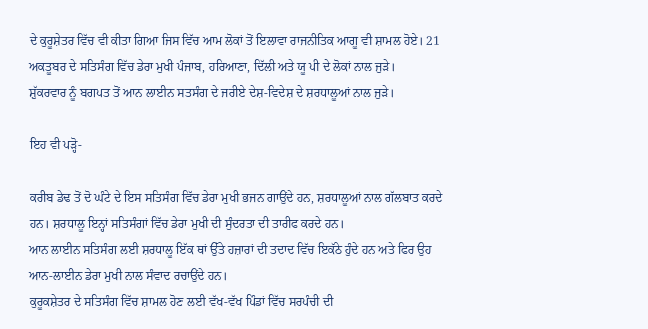ਦੇ ਕੁਰੂਸ਼ੇਤਰ ਵਿੱਚ ਵੀ ਕੀਤਾ ਗਿਆ ਜਿਸ ਵਿੱਚ ਆਮ ਲੋਕਾਂ ਤੋਂ ਇਲਾਵਾ ਰਾਜਨੀਤਿਕ ਆਗੂ ਵੀ ਸ਼ਾਮਲ ਹੋਏ। 21 ਅਕਤੂਬਰ ਦੇ ਸਤਿਸੰਗ ਵਿੱਚ ਡੇਰਾ ਮੁਖੀ ਪੰਜਾਬ, ਹਰਿਆਣਾ, ਦਿੱਲੀ ਅਤੇ ਯੂ ਪੀ ਦੇ ਲੋਕਾਂ ਨਾਲ ਜੁੜੇ।
ਸ਼ੁੱਕਰਵਾਰ ਨੂੰ ਬਗਪਤ ਤੋਂ ਆਨ ਲਾਈਨ ਸਤਸੰਗ ਦੇ ਜਰੀਏ ਦੇਸ਼-ਵਿਦੇਸ਼ ਦੇ ਸ਼ਰਧਾਲੂਆਂ ਨਾਲ ਜੁੜੇ।

ਇਹ ਵੀ ਪੜ੍ਹੋ-

ਕਰੀਬ ਡੇਢ ਤੋਂ ਦੋ ਘੰਟੇ ਦੇ ਇਸ ਸਤਿਸੰਗ ਵਿੱਚ ਡੇਰਾ ਮੁਖੀ ਭਜਨ ਗਾਉਂਦੇ ਹਨ, ਸ਼ਰਧਾਲੂਆਂ ਨਾਲ ਗੱਲਬਾਤ ਕਰਦੇ ਹਨ। ਸ਼ਰਧਾਲੂ ਇਨ੍ਹਾਂ ਸਤਿਸੰਗਾਂ ਵਿੱਚ ਡੇਰਾ ਮੁਖੀ ਦੀ ਸੁੰਦਰਤਾ ਦੀ ਤਾਰੀਫ ਕਰਦੇ ਹਨ।
ਆਨ ਲਾਈਨ ਸਤਿਸੰਗ ਲਈ ਸ਼ਰਧਾਲੂ ਇੱਕ ਥਾਂ ਉੱਤੇ ਹਜ਼ਾਰਾਂ ਦੀ ਤਦਾਦ ਵਿੱਚ ਇਕੱਠੇ ਹੁੰਦੇ ਹਨ ਅਤੇ ਫਿਰ ਉਹ ਆਨ-ਲਾਈਨ ਡੇਰਾ ਮੁਖੀ ਨਾਲ ਸੰਵਾਦ ਰਚਾਉਂਦੇ ਹਨ।
ਕੁਰੂਕਸ਼ੇਤਰ ਦੇ ਸਤਿਸੰਗ ਵਿੱਚ ਸ਼ਾਮਲ ਹੋਣ ਲਈ ਵੱਖ-ਵੱਖ ਪਿੰਡਾਂ ਵਿੱਚ ਸਰਪੰਚੀ ਦੀ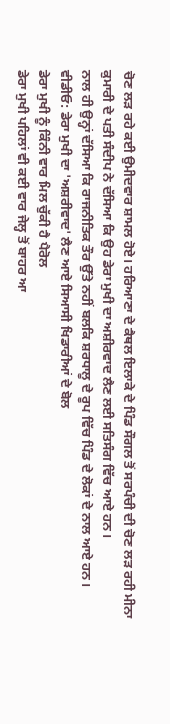ਚੋਣ ਲੜ ਰਹੇ ਕਈ ਉਮੀਦਵਾਰ ਸ਼ਾਮਲ ਹੋਏ। ਹਰਿਆਣਾ ਦੇ ਕੈਥਲ ਇਲਾਕੇ ਦੇ ਪਿੰਡ ਸੌਗਲ ਤੋਂ ਸਰਪੰਚੀ ਦੀ ਚੋਣ ਲੜ ਰਹੀ ਮੀਨਾ ਕੁਮਾਰੀ ਦੇ ਪਤੀ ਸੰਦੀਪ ਨੇ ਦੱਸਿਆ ਕਿ ਉਹ ਡੇਰਾ ਮੁਖੀ ਦਾ ਅਸ਼ੀਰਵਾਦ ਲੈਣ ਲਈ ਸਤਿਸੰਗ ਵਿੱਚ ਆਏ ਹਨ।
ਨਾਲ ਹੀ ਉਨ੍ਹਾਂ ਦੱਸਿਆ ਕਿ ਰਾਜਨੀਤਿਕ ਤੌਰ ਉੱਤੇ ਨਹੀਂ ਬਲਕਿ ਸ਼ਰਧਾਲੂ ਦੇ ਰੂਪ ਵਿੱਚ ਪਿੰਡ ਦੇ ਲੋਕਾਂ ਦੇ ਨਾਲ ਆਏ ਹਨ।
ਵੀਡੀਓ: ਡੇਰਾ ਮੁਖੀ ਦਾ 'ਅਸ਼ਰੀਵਾਦ' ਲੈਣ ਆਏ ਸਿਆਸੀ ਖਿਡਾਰੀਆਂ ਦੇ ਬੋਲ
ਡੇਰਾ ਮੁਖੀ ਨੂੰ ਕਿੰਨੀ ਵਾਰ ਮਿਲ ਚੁੱਕੀ ਹੈ ਪੈਰੋਲ
ਡੇਰਾ ਮੁਖੀ ਪਹਿਲਾਂ ਵੀ ਕਈ ਵਾਰ ਜੇਲ੍ਹ ਤੋਂ ਬਾਹਰ ਆ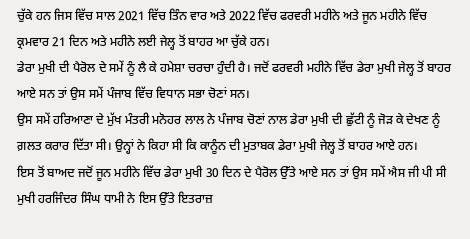ਚੁੱਕੇ ਹਨ ਜਿਸ ਵਿੱਚ ਸਾਲ 2021 ਵਿੱਚ ਤਿੰਨ ਵਾਰ ਅਤੇ 2022 ਵਿੱਚ ਫਰਵਰੀ ਮਹੀਨੇ ਅਤੇ ਜੂਨ ਮਹੀਨੇ ਵਿੱਚ ਕ੍ਰਮਵਾਰ 21 ਦਿਨ ਅਤੇ ਮਹੀਨੇ ਲਈ ਜੇਲ੍ਹ ਤੋਂ ਬਾਹਰ ਆ ਚੁੱਕੇ ਹਨ।
ਡੇਰਾ ਮੁਖੀ ਦੀ ਪੈਰੋਲ ਦੇ ਸਮੇਂ ਨੂੰ ਲੈ ਕੇ ਹਮੇਸ਼ਾ ਚਰਚਾ ਹੁੰਦੀ ਹੈ। ਜਦੋਂ ਫਰਵਰੀ ਮਹੀਨੇ ਵਿੱਚ ਡੇਰਾ ਮੁਖੀ ਜੇਲ੍ਹ ਤੋਂ ਬਾਹਰ ਆਏ ਸਨ ਤਾਂ ਉਸ ਸਮੇਂ ਪੰਜਾਬ ਵਿੱਚ ਵਿਧਾਨ ਸਭਾ ਚੋਣਾਂ ਸਨ।
ਉਸ ਸਮੇਂ ਹਰਿਆਣਾ ਦੇ ਮੁੱਖ ਮੰਤਰੀ ਮਨੋਹਰ ਲਾਲ ਨੇ ਪੰਜਾਬ ਚੋਣਾਂ ਨਾਲ ਡੇਰਾ ਮੁਖੀ ਦੀ ਛੁੱਟੀ ਨੂੰ ਜੋੜ ਕੇ ਦੇਖਣ ਨੂੰ ਗ਼ਲਤ ਕਰਾਰ ਦਿੱਤਾ ਸੀ। ਉਨ੍ਹਾਂ ਨੇ ਕਿਹਾ ਸੀ ਕਿ ਕਾਨੂੰਨ ਦੀ ਮੁਤਾਬਕ ਡੇਰਾ ਮੁਖੀ ਜੇਲ੍ਹ ਤੋਂ ਬਾਹਰ ਆਏ ਹਨ।
ਇਸ ਤੋਂ ਬਾਅਦ ਜਦੋਂ ਜੂਨ ਮਹੀਨੇ ਵਿੱਚ ਡੇਰਾ ਮੁਖੀ 30 ਦਿਨ ਦੇ ਪੈਰੋਲ ਉੱਤੇ ਆਏ ਸਨ ਤਾਂ ਉਸ ਸਮੇਂ ਐਸ ਜੀ ਪੀ ਸੀ ਮੁਖੀ ਹਰਜਿੰਦਰ ਸਿੰਘ ਧਾਮੀ ਨੇ ਇਸ ਉੱਤੇ ਇਤਰਾਜ਼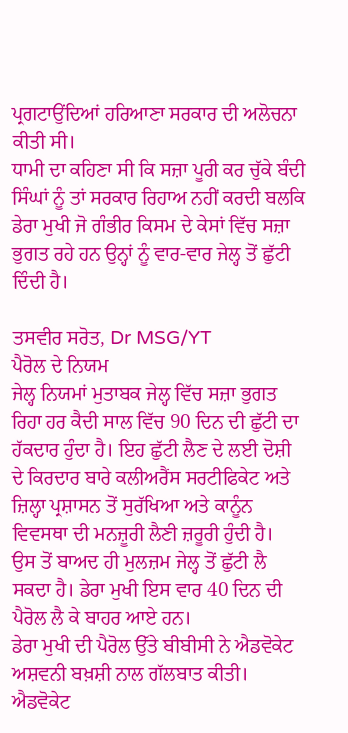ਪ੍ਰਗਟਾਉਂਦਿਆਂ ਹਰਿਆਣਾ ਸਰਕਾਰ ਦੀ ਅਲੋਚਨਾ ਕੀਤੀ ਸੀ।
ਧਾਮੀ ਦਾ ਕਹਿਣਾ ਸੀ ਕਿ ਸਜ਼ਾ ਪੂਰੀ ਕਰ ਚੁੱਕੇ ਬੰਦੀ ਸਿੰਘਾਂ ਨੂੰ ਤਾਂ ਸਰਕਾਰ ਰਿਹਾਅ ਨਹੀਂ ਕਰਦੀ ਬਲਕਿ ਡੇਰਾ ਮੁਖੀ ਜੋ ਗੰਭੀਰ ਕਿਸਮ ਦੇ ਕੇਸਾਂ ਵਿੱਚ ਸਜ਼ਾ ਭੁਗਤ ਰਹੇ ਹਨ ਉਨ੍ਹਾਂ ਨੂੰ ਵਾਰ-ਵਾਰ ਜੇਲ੍ਹ ਤੋਂ ਛੁੱਟੀ ਦਿੰਦੀ ਹੈ।

ਤਸਵੀਰ ਸਰੋਤ, Dr MSG/YT
ਪੈਰੋਲ ਦੇ ਨਿਯਮ
ਜੇਲ੍ਹ ਨਿਯਮਾਂ ਮੁਤਾਬਕ ਜੇਲ੍ਹ ਵਿੱਚ ਸਜ਼ਾ ਭੁਗਤ ਰਿਹਾ ਹਰ ਕੈਦੀ ਸਾਲ ਵਿੱਚ 90 ਦਿਨ ਦੀ ਛੁੱਟੀ ਦਾ ਹੱਕਦਾਰ ਹੁੰਦਾ ਹੈ। ਇਹ ਛੁੱਟੀ ਲੈਣ ਦੇ ਲਈ ਦੋਸ਼ੀ ਦੇ ਕਿਰਦਾਰ ਬਾਰੇ ਕਲੀਅਰੈਂਸ ਸਰਟੀਫਿਕੇਟ ਅਤੇ ਜ਼ਿਲ੍ਹਾ ਪ੍ਰਸ਼ਾਸਨ ਤੋਂ ਸੁਰੱਖਿਆ ਅਤੇ ਕਾਨੂੰਨ ਵਿਵਸਥਾ ਦੀ ਮਨਜ਼ੂਰੀ ਲੈਣੀ ਜ਼ਰੂਰੀ ਹੁੰਦੀ ਹੈ।
ਉਸ ਤੋਂ ਬਾਅਦ ਹੀ ਮੁਲਜ਼ਮ ਜੇਲ੍ਹ ਤੋਂ ਛੁੱਟੀ ਲੈ ਸਕਦਾ ਹੈ। ਡੇਰਾ ਮੁਖੀ ਇਸ ਵਾਰ 40 ਦਿਨ ਦੀ ਪੈਰੋਲ ਲੈ ਕੇ ਬਾਹਰ ਆਏ ਹਨ।
ਡੇਰਾ ਮੁਖੀ ਦੀ ਪੈਰੋਲ ਉੱਤੇ ਬੀਬੀਸੀ ਨੇ ਐਡਵੋਕੇਟ ਅਸ਼ਵਨੀ ਬਖ਼ਸ਼ੀ ਨਾਲ ਗੱਲਬਾਤ ਕੀਤੀ। ਐਡਵੋਕੇਟ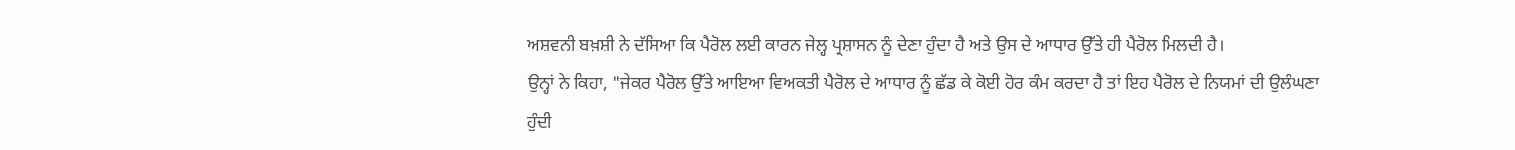ਅਸ਼ਵਨੀ ਬਖ਼ਸ਼ੀ ਨੇ ਦੱਸਿਆ ਕਿ ਪੈਰੋਲ ਲਈ ਕਾਰਨ ਜੇਲ੍ਹ ਪ੍ਰਸ਼ਾਸਨ ਨੂੰ ਦੇਣਾ ਹੁੰਦਾ ਹੈ ਅਤੇ ਉਸ ਦੇ ਆਧਾਰ ਉੱਤੇ ਹੀ ਪੈਰੋਲ ਮਿਲਦੀ ਹੈ।
ਉਨ੍ਹਾਂ ਨੇ ਕਿਹਾ, "ਜੇਕਰ ਪੈਰੋਲ ਉੱਤੇ ਆਇਆ ਵਿਅਕਤੀ ਪੈਰੋਲ ਦੇ ਆਧਾਰ ਨੂੰ ਛੱਡ ਕੇ ਕੋਈ ਹੋਰ ਕੰਮ ਕਰਦਾ ਹੈ ਤਾਂ ਇਹ ਪੈਰੋਲ ਦੇ ਨਿਯਮਾਂ ਦੀ ਉਲੰਘਣਾ ਹੁੰਦੀ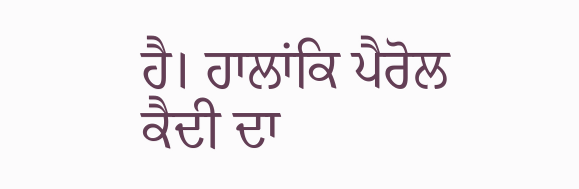ਹੈ। ਹਾਲਾਂਕਿ ਪੈਰੋਲ ਕੈਦੀ ਦਾ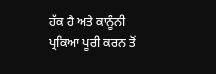ਹੱਕ ਹੈ ਅਤੇ ਕਾਨੂੰਨੀ ਪ੍ਰਕਿਆ ਪੂਰੀ ਕਰਨ ਤੋਂ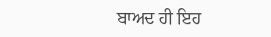ਬਾਅਦ ਹੀ ਇਹ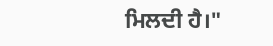ਮਿਲਦੀ ਹੈ।"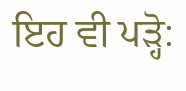ਇਹ ਵੀ ਪੜ੍ਹੋ: